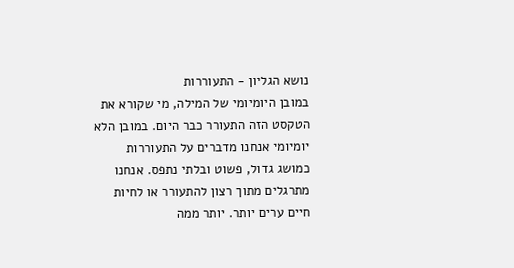נושא הגליון - התעוררות
במובן היומיומי של המילה, מי שקורא את הטקסט הזה התעורר כבר היום. במובן הלא יומיומי אנחנו מדברים על התעוררות כמושג גדול, פשוט ובלתי נתפס. אנחנו מתרגלים מתוך רצון להתעורר או לחיות חיים ערים יותר. יותר ממה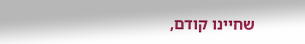שחיינו קודם,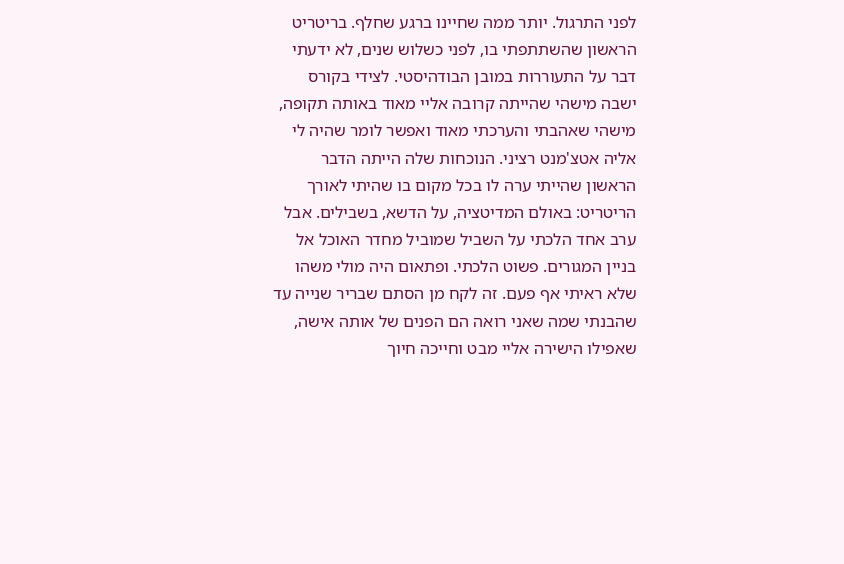לפני התרגול. יותר ממה שחיינו ברגע שחלף. בריטריט הראשון שהשתתפתי בו, לפני כשלוש שנים, לא ידעתי דבר על התעוררות במובן הבודהיסטי. לצידי בקורס ישבה מישהי שהייתה קרובה אליי מאוד באותה תקופה, מישהי שאהבתי והערכתי מאוד ואפשר לומר שהיה לי אליה אטצ'מנט רציני. הנוכחות שלה הייתה הדבר הראשון שהייתי ערה לו בכל מקום בו שהיתי לאורך הריטריט: באולם המדיטציה, על הדשא, בשבילים. אבל ערב אחד הלכתי על השביל שמוביל מחדר האוכל אל בניין המגורים. פשוט הלכתי. ופתאום היה מולי משהו שלא ראיתי אף פעם. זה לקח מן הסתם שבריר שנייה עד שהבנתי שמה שאני רואה הם הפנים של אותה אישה, שאפילו הישירה אליי מבט וחייכה חיוך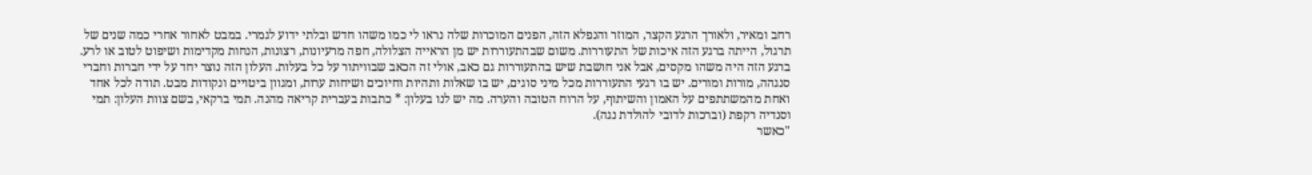רחב ומאיר, ולאורך הרגע הקצר, המוזר והנפלא הזה, הפנים המוכרות שלה נראו לי כמו משהו חדש ובלתי ידוע לגמרי. במבט לאחור אחרי כמה שנים של תרגול, הייתה ברגע הזה איכות של התעוררות. משום שבהתעוררות יש מן הראייה הצלולה, חפה מרעיונות, רצונות, הנחות מקדימות ושיפוט לטוב או לרע. ברגע הזה היה משהו מקסים, אבל אני חושבת שיש בהתעוררות גם כאב, אולי זה הכאב שבוויתור על כל בעלות. העלון הזה נוצר יחד על ידי חברות וחברי סנגהה, מורות ומורים. יש בו רגעי התעוררות מכל מיני סוגים, יש בו שאלות ותהיות וחיוכים ושיחות ערות, ומגוון ביטויים ונקודות מבט. תודה לכל אחד ואחת מהמשתתפים על האמון והשיתוף, על הרוח הטובה והערה. מה יש לנו בעלון: * כתבות בעברית קריאה מהנה. תמי ברקאי, בשם צוות העלון: תמי וסנדיה רקפת (וברכות לדובי להולדת נגה).
"כאשר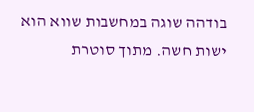בודהה שוגה במחשבות שווא הוא ישות חשה. מתוך סוטרת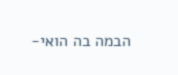הבמה בה הואי-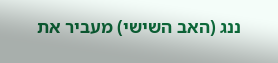ננג (האב השישי) מעביר את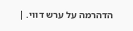הדהרמה על ערש דווי. |